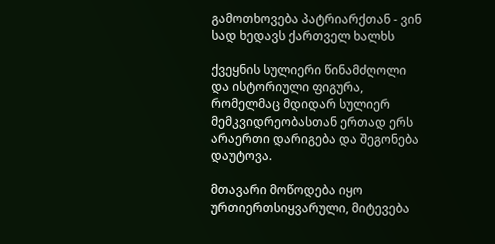გამოთხოვება პატრიარქთან - ვინ სად ხედავს ქართველ ხალხს

ქვეყნის სულიერი წინამძღოლი და ისტორიული ფიგურა, რომელმაც მდიდარ სულიერ მემკვიდრეობასთან ერთად ერს არაერთი დარიგება და შეგონება დაუტოვა.

მთავარი მოწოდება იყო ურთიერთსიყვარული, მიტევება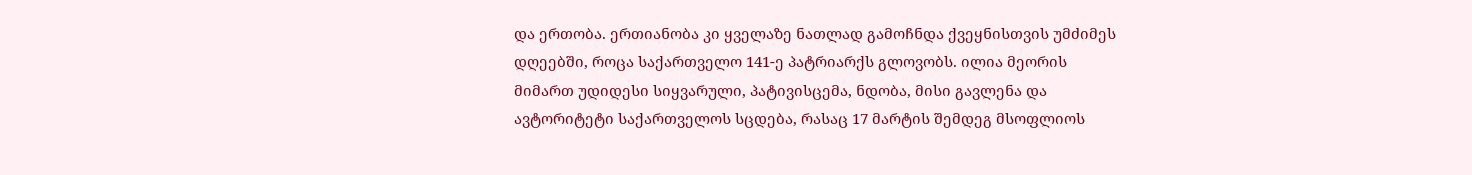და ერთობა. ერთიანობა კი ყველაზე ნათლად გამოჩნდა ქვეყნისთვის უმძიმეს დღეებში, როცა საქართველო 141-ე პატრიარქს გლოვობს. ილია მეორის მიმართ უდიდესი სიყვარული, პატივისცემა, ნდობა, მისი გავლენა და ავტორიტეტი საქართველოს სცდება, რასაც 17 მარტის შემდეგ მსოფლიოს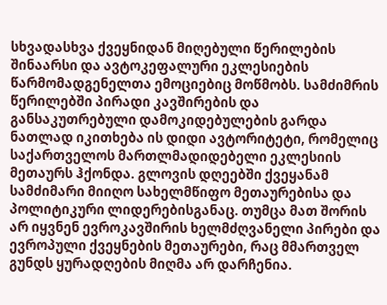სხვადასხვა ქვეყნიდან მიღებული წერილების შინაარსი და ავტოკეფალური ეკლესიების წარმომადგენელთა ემოციებიც მოწმობს. სამძიმრის წერილებში პირადი კავშირების და განსაკუთრებული დამოკიდებულების გარდა ნათლად იკითხება ის დიდი ავტორიტეტი, რომელიც საქართველოს მართლმადიდებელი ეკლესიის მეთაურს ჰქონდა. გლოვის დღეებში ქვეყანამ სამძიმარი მიიღო სახელმწიფო მეთაურებისა და პოლიტიკური ლიდერებისგანაც. თუმცა მათ შორის არ იყვნენ ევროკავშირის ხელმძღვანელი პირები და ევროპული ქვეყნების მეთაურები, რაც მმართველ გუნდს ყურადღების მიღმა არ დარჩენია.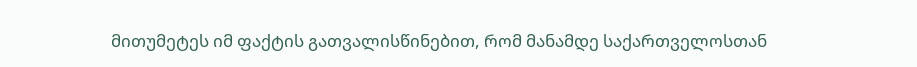მითუმეტეს იმ ფაქტის გათვალისწინებით, რომ მანამდე საქართველოსთან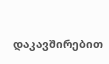დაკავშირებით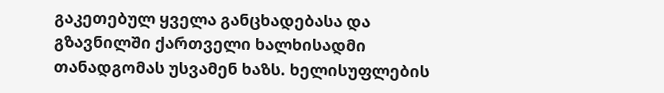გაკეთებულ ყველა განცხადებასა და გზავნილში ქართველი ხალხისადმი თანადგომას უსვამენ ხაზს. ხელისუფლების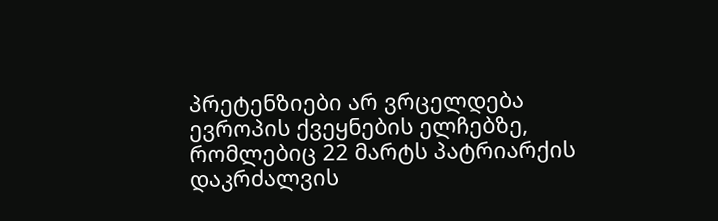პრეტენზიები არ ვრცელდება ევროპის ქვეყნების ელჩებზე, რომლებიც 22 მარტს პატრიარქის დაკრძალვის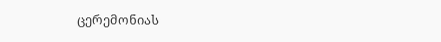ცერემონიას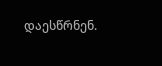დაესწრნენ.